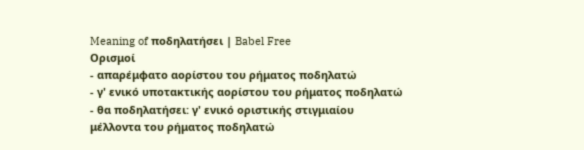Meaning of ποδηλατήσει | Babel Free
Ορισμοί
- απαρέμφατο αορίστου του ρήματος ποδηλατώ
- γ' ενικό υποτακτικής αορίστου του ρήματος ποδηλατώ
- θα ποδηλατήσει: γ' ενικό οριστικής στιγμιαίου μέλλοντα του ρήματος ποδηλατώ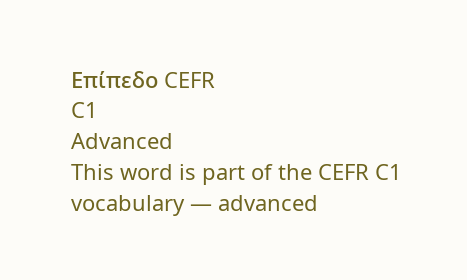Επίπεδο CEFR
C1
Advanced
This word is part of the CEFR C1 vocabulary — advanced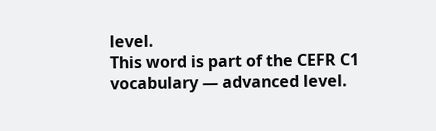level.
This word is part of the CEFR C1 vocabulary — advanced level.